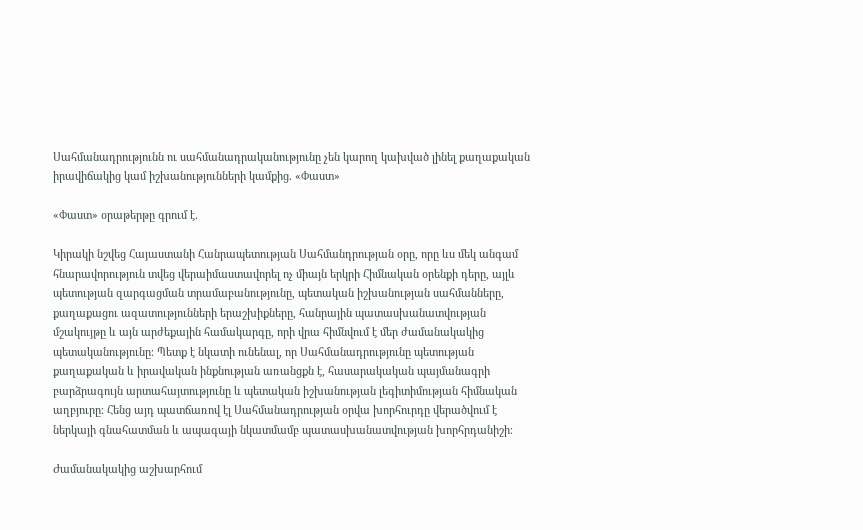Սահմանադրությունն ու սահմանադրականությունը չեն կարող կախված լինել քաղաքական իրավիճակից կամ իշխանությունների կամքից. «Փաստ»

«Փաստ» օրաթերթը գրում է.

Կիրակի նշվեց Հայաստանի Հանրապետության Սահմանդրության օրը, որը ևս մեկ անգամ հնարավորություն տվեց վերաիմաստավորել ոչ միայն երկրի Հիմնական օրենքի դերը, այլև պետության զարգացման տրամաբանությունը, պետական իշխանության սահմանները, քաղաքացու ազատությունների երաշխիքները, հանրային պատասխանատվության մշակույթը և այն արժեքային համակարգը, որի վրա հիմնվում է մեր ժամանակակից պետականությունը։ Պետք է նկատի ունենալ, որ Սահմանադրությունը պետության քաղաքական և իրավական ինքնության առանցքն է, հասարակական պայմանագրի բարձրագույն արտահայտությունը և պետական իշխանության լեգիտիմության հիմնական աղբյուրը։ Հենց այդ պատճառով էլ Սահմանադրության օրվա խորհուրդը վերածվում է ներկայի գնահատման և ապագայի նկատմամբ պատասխանատվության խորհրդանիշի։

Ժամանակակից աշխարհում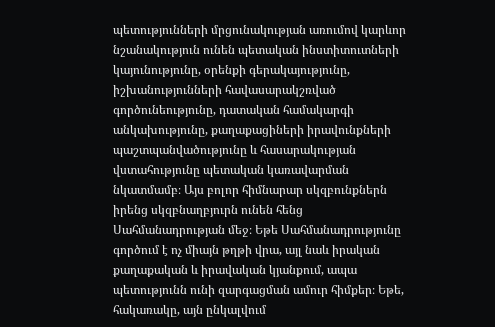պետությունների մրցունակության առումով կարևոր նշանակություն ունեն պետական ինստիտուտների կայունությունը, օրենքի գերակայությունը, իշխանությունների հավասարակշռված գործունեությունը, դատական համակարգի անկախությունը, քաղաքացիների իրավունքների պաշտպանվածությունը և հասարակության վստահությունը պետական կառավարման նկատմամբ։ Այս բոլոր հիմնարար սկզբունքներն իրենց սկզբնաղբյուրն ունեն հենց Սահմանադրության մեջ։ Եթե Սահմանադրությունը գործում է ոչ միայն թղթի վրա, այլ նաև իրական քաղաքական և իրավական կյանքում, ապա պետությունն ունի զարգացման ամուր հիմքեր։ Եթե, հակառակը, այն ընկալվում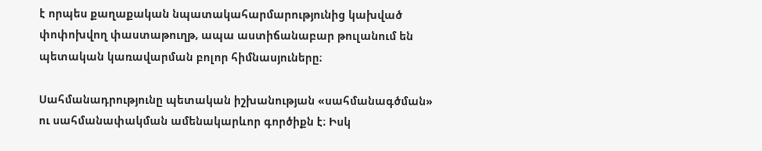է որպես քաղաքական նպատակահարմարությունից կախված փոփոխվող փաստաթուղթ, ապա աստիճանաբար թուլանում են պետական կառավարման բոլոր հիմնասյուները։

Սահմանադրությունը պետական իշխանության «սահմանագծման» ու սահմանափակման ամենակարևոր գործիքն է։ Իսկ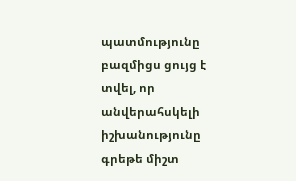պատմությունը բազմիցս ցույց է տվել, որ անվերահսկելի իշխանությունը գրեթե միշտ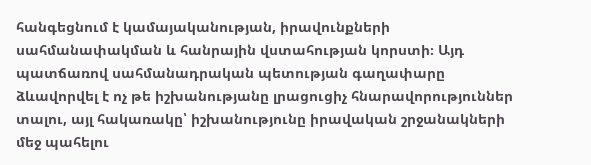հանգեցնում է կամայականության, իրավունքների սահմանափակման և հանրային վստահության կորստի։ Այդ պատճառով սահմանադրական պետության գաղափարը ձևավորվել է ոչ թե իշխանությանը լրացուցիչ հնարավորություններ տալու, այլ հակառակը՝ իշխանությունը իրավական շրջանակների մեջ պահելու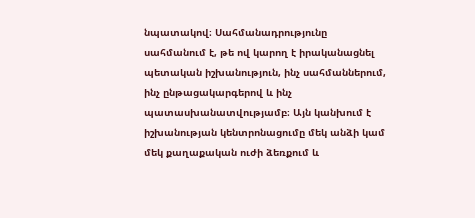նպատակով։ Սահմանադրությունը սահմանում է, թե ով կարող է իրականացնել պետական իշխանություն, ինչ սահմաններում, ինչ ընթացակարգերով և ինչ պատասխանատվությամբ։ Այն կանխում է իշխանության կենտրոնացումը մեկ անձի կամ մեկ քաղաքական ուժի ձեռքում և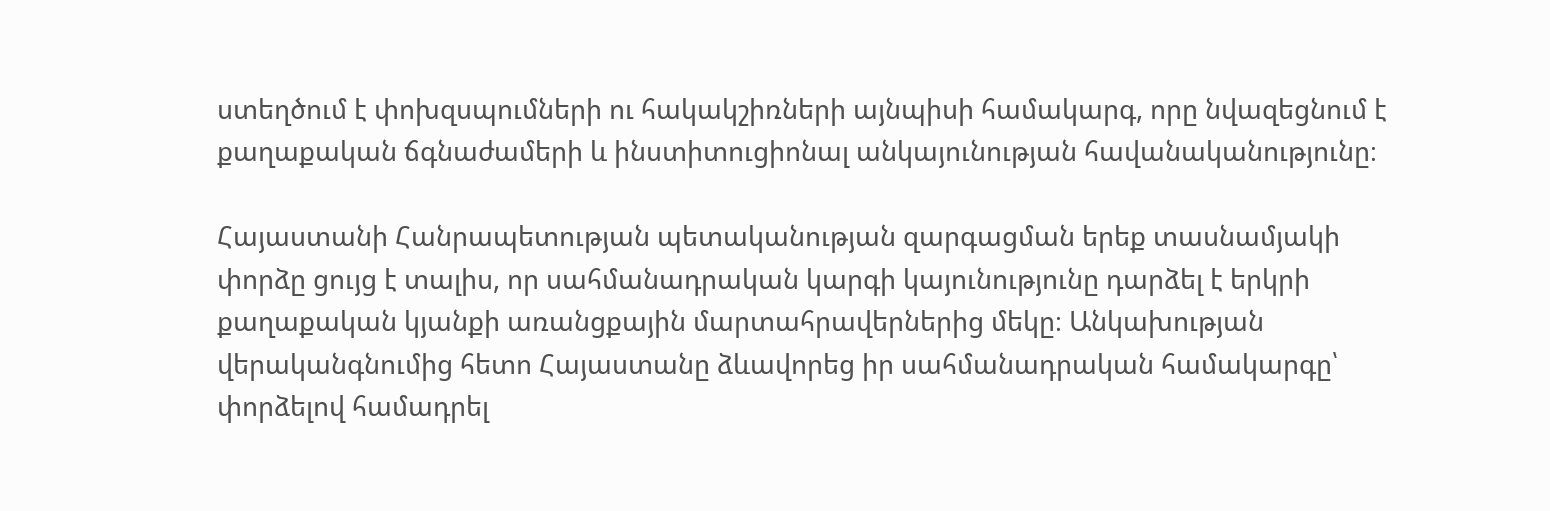ստեղծում է փոխզսպումների ու հակակշիռների այնպիսի համակարգ, որը նվազեցնում է քաղաքական ճգնաժամերի և ինստիտուցիոնալ անկայունության հավանականությունը։

Հայաստանի Հանրապետության պետականության զարգացման երեք տասնամյակի փորձը ցույց է տալիս, որ սահմանադրական կարգի կայունությունը դարձել է երկրի քաղաքական կյանքի առանցքային մարտահրավերներից մեկը։ Անկախության վերականգնումից հետո Հայաստանը ձևավորեց իր սահմանադրական համակարգը՝ փորձելով համադրել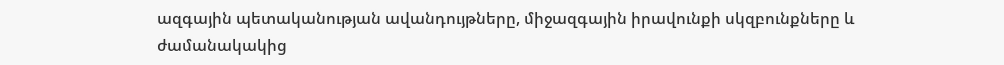ազգային պետականության ավանդույթները, միջազգային իրավունքի սկզբունքները և ժամանակակից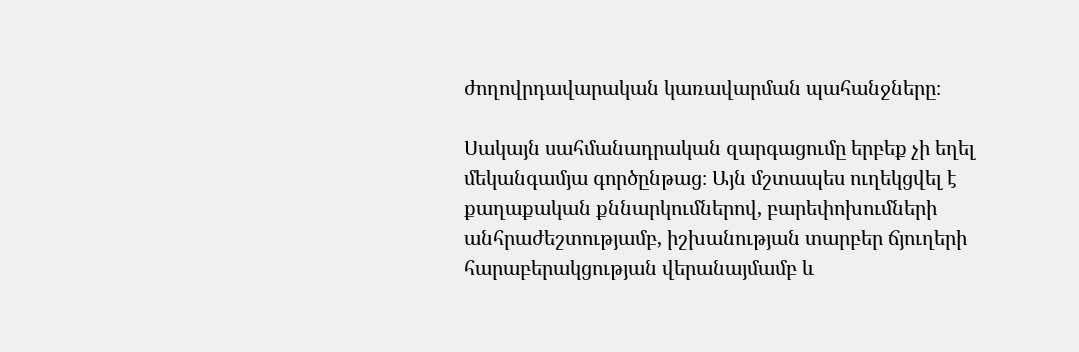ժողովրդավարական կառավարման պահանջները։

Սակայն սահմանադրական զարգացումը երբեք չի եղել մեկանգամյա գործընթաց։ Այն մշտապես ուղեկցվել է քաղաքական քննարկումներով, բարեփոխումների անհրաժեշտությամբ, իշխանության տարբեր ճյուղերի հարաբերակցության վերանայմամբ և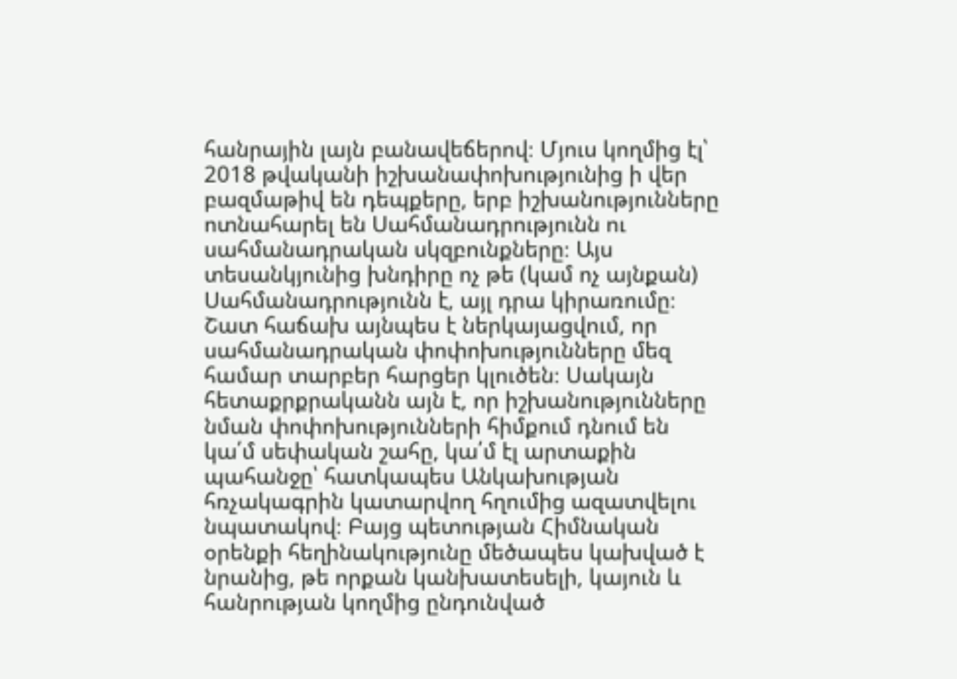հանրային լայն բանավեճերով։ Մյուս կողմից էլ՝ 2018 թվականի իշխանափոխությունից ի վեր բազմաթիվ են դեպքերը, երբ իշխանությունները ոտնահարել են Սահմանադրությունն ու սահմանադրական սկզբունքները։ Այս տեսանկյունից խնդիրը ոչ թե (կամ ոչ այնքան) Սահմանադրությունն է, այլ դրա կիրառումը։ Շատ հաճախ այնպես է ներկայացվում, որ սահմանադրական փոփոխությունները մեզ համար տարբեր հարցեր կլուծեն։ Սակայն հետաքրքրականն այն է, որ իշխանությունները նման փոփոխությունների հիմքում դնում են կա՛մ սեփական շահը, կա՛մ էլ արտաքին պահանջը՝ հատկապես Անկախության հռչակագրին կատարվող հղումից ազատվելու նպատակով։ Բայց պետության Հիմնական օրենքի հեղինակությունը մեծապես կախված է նրանից, թե որքան կանխատեսելի, կայուն և հանրության կողմից ընդունված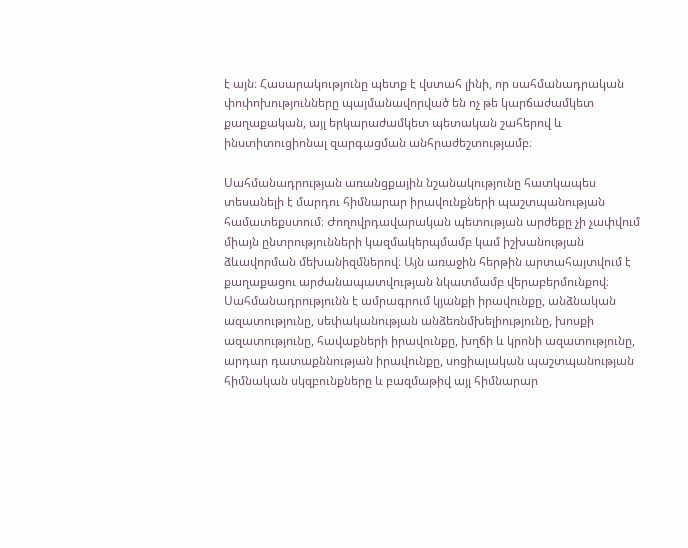է այն։ Հասարակությունը պետք է վստահ լինի, որ սահմանադրական փոփոխությունները պայմանավորված են ոչ թե կարճաժամկետ քաղաքական, այլ երկարաժամկետ պետական շահերով և ինստիտուցիոնալ զարգացման անհրաժեշտությամբ։

Սահմանադրության առանցքային նշանակությունը հատկապես տեսանելի է մարդու հիմնարար իրավունքների պաշտպանության համատեքստում։ Ժողովրդավարական պետության արժեքը չի չափվում միայն ընտրությունների կազմակերպմամբ կամ իշխանության ձևավորման մեխանիզմներով։ Այն առաջին հերթին արտահայտվում է քաղաքացու արժանապատվության նկատմամբ վերաբերմունքով։ Սահմանադրությունն է ամրագրում կյանքի իրավունքը, անձնական ազատությունը, սեփականության անձեռնմխելիությունը, խոսքի ազատությունը, հավաքների իրավունքը, խղճի և կրոնի ազատությունը, արդար դատաքննության իրավունքը, սոցիալական պաշտպանության հիմնական սկզբունքները և բազմաթիվ այլ հիմնարար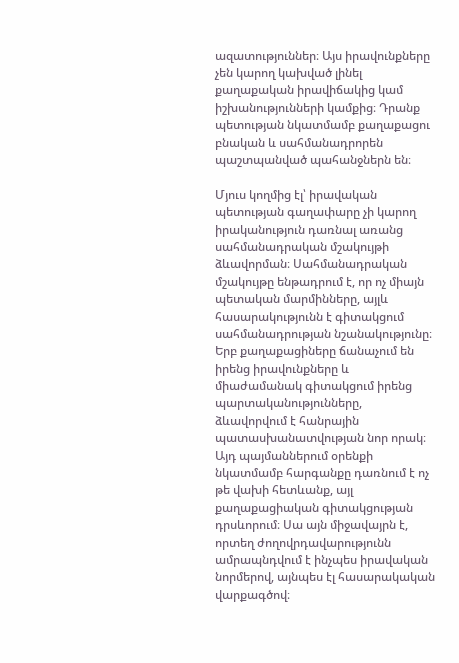ազատություններ։ Այս իրավունքները չեն կարող կախված լինել քաղաքական իրավիճակից կամ իշխանությունների կամքից։ Դրանք պետության նկատմամբ քաղաքացու բնական և սահմանադրորեն պաշտպանված պահանջներն են։

Մյուս կողմից էլ՝ իրավական պետության գաղափարը չի կարող իրականություն դառնալ առանց սահմանադրական մշակույթի ձևավորման։ Սահմանադրական մշակույթը ենթադրում է, որ ոչ միայն պետական մարմինները, այլև հասարակությունն է գիտակցում սահմանադրության նշանակությունը։ Երբ քաղաքացիները ճանաչում են իրենց իրավունքները և միաժամանակ գիտակցում իրենց պարտականությունները, ձևավորվում է հանրային պատասխանատվության նոր որակ։ Այդ պայմաններում օրենքի նկատմամբ հարգանքը դառնում է ոչ թե վախի հետևանք, այլ քաղաքացիական գիտակցության դրսևորում։ Սա այն միջավայրն է, որտեղ ժողովրդավարությունն ամրապնդվում է ինչպես իրավական նորմերով, այնպես էլ հասարակական վարքագծով։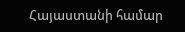Հայաստանի համար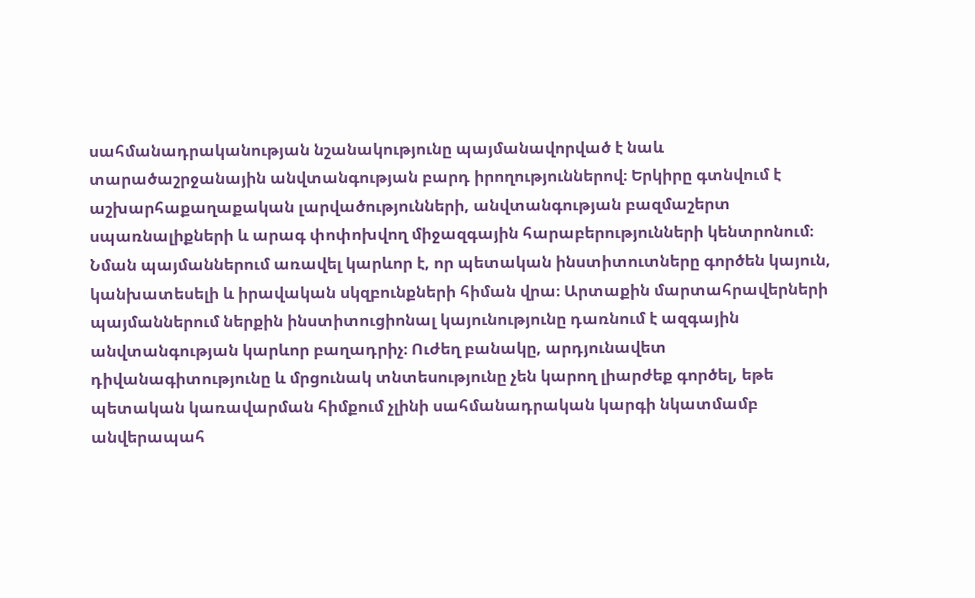սահմանադրականության նշանակությունը պայմանավորված է նաև տարածաշրջանային անվտանգության բարդ իրողություններով։ Երկիրը գտնվում է աշխարհաքաղաքական լարվածությունների, անվտանգության բազմաշերտ սպառնալիքների և արագ փոփոխվող միջազգային հարաբերությունների կենտրոնում։ Նման պայմաններում առավել կարևոր է, որ պետական ինստիտուտները գործեն կայուն, կանխատեսելի և իրավական սկզբունքների հիման վրա։ Արտաքին մարտահրավերների պայմաններում ներքին ինստիտուցիոնալ կայունությունը դառնում է ազգային անվտանգության կարևոր բաղադրիչ։ Ուժեղ բանակը, արդյունավետ դիվանագիտությունը և մրցունակ տնտեսությունը չեն կարող լիարժեք գործել, եթե պետական կառավարման հիմքում չլինի սահմանադրական կարգի նկատմամբ անվերապահ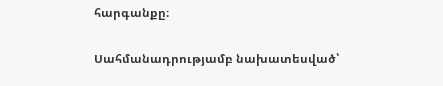հարգանքը։

Սահմանադրությամբ նախատեսված՝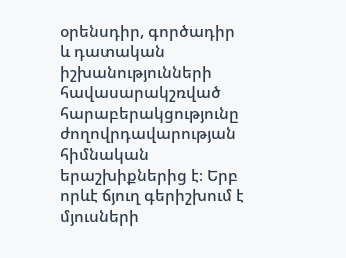օրենսդիր, գործադիր և դատական իշխանությունների հավասարակշռված հարաբերակցությունը ժողովրդավարության հիմնական երաշխիքներից է։ Երբ որևէ ճյուղ գերիշխում է մյուսների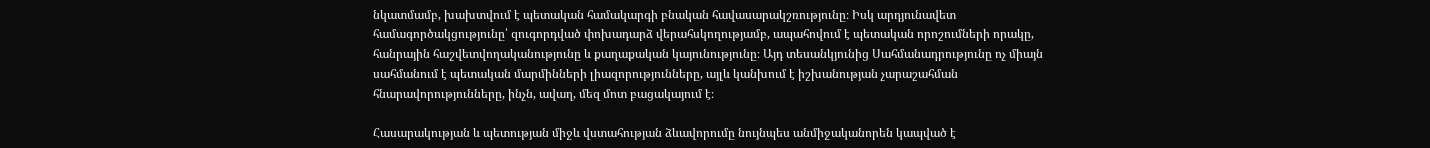նկատմամբ, խախտվում է պետական համակարգի բնական հավասարակշռությունը։ Իսկ արդյունավետ համագործակցությունը՝ զուգորդված փոխադարձ վերահսկողությամբ, ապահովում է պետական որոշումների որակը, հանրային հաշվետվողականությունը և քաղաքական կայունությունը։ Այդ տեսանկյունից Սահմանադրությունը ոչ միայն սահմանում է պետական մարմինների լիազորությունները, այլև կանխում է իշխանության չարաշահման հնարավորությունները, ինչն, ավաղ, մեզ մոտ բացակայում է։

Հասարակության և պետության միջև վստահության ձևավորումը նույնպես անմիջականորեն կապված է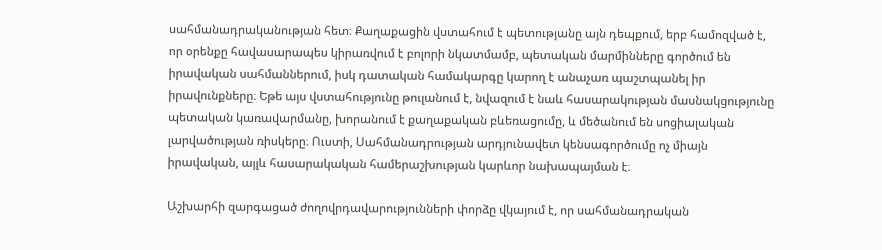սահմանադրականության հետ։ Քաղաքացին վստահում է պետությանը այն դեպքում, երբ համոզված է, որ օրենքը հավասարապես կիրառվում է բոլորի նկատմամբ, պետական մարմինները գործում են իրավական սահմաններում, իսկ դատական համակարգը կարող է անաչառ պաշտպանել իր իրավունքները։ Եթե այս վստահությունը թուլանում է, նվազում է նաև հասարակության մասնակցությունը պետական կառավարմանը, խորանում է քաղաքական բևեռացումը, և մեծանում են սոցիալական լարվածության ռիսկերը։ Ուստի, Սահմանադրության արդյունավետ կենսագործումը ոչ միայն իրավական, այլև հասարակական համերաշխության կարևոր նախապայման է։

Աշխարհի զարգացած ժողովրդավարությունների փորձը վկայում է, որ սահմանադրական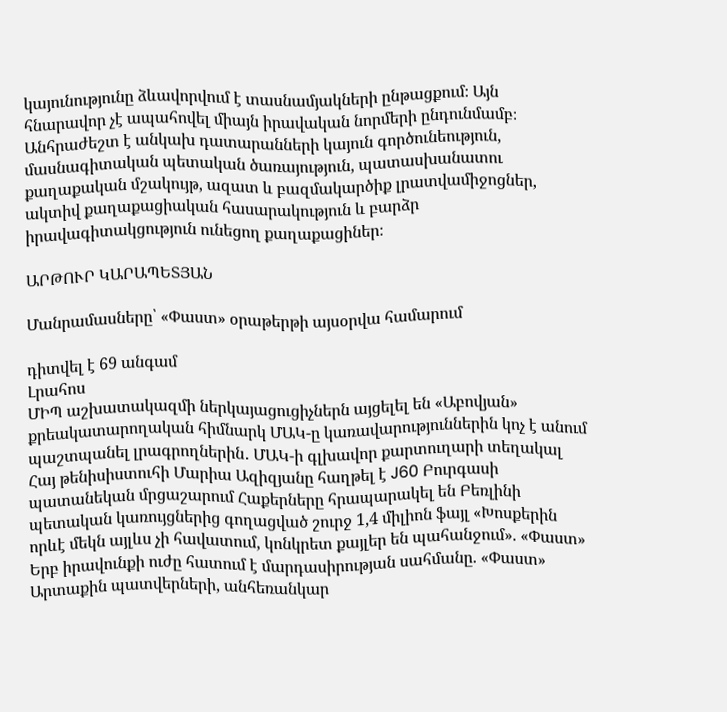կայունությունը ձևավորվում է տասնամյակների ընթացքում։ Այն հնարավոր չէ ապահովել միայն իրավական նորմերի ընդունմամբ։ Անհրաժեշտ է անկախ դատարանների կայուն գործունեություն, մասնագիտական պետական ծառայություն, պատասխանատու քաղաքական մշակույթ, ազատ և բազմակարծիք լրատվամիջոցներ, ակտիվ քաղաքացիական հասարակություն և բարձր իրավագիտակցություն ունեցող քաղաքացիներ։

ԱՐԹՈՒՐ ԿԱՐԱՊԵՏՅԱՆ

Մանրամասները՝ «Փաստ» օրաթերթի այսօրվա համարում

դիտվել է 69 անգամ
Լրահոս
ՄԻՊ աշխատակազմի ներկայացուցիչներն այցելել են «Աբովյան» քրեակատարողական հիմնարկ ՄԱԿ-ը կառավարություններին կոչ է անում պաշտպանել լրագրողներին․ ՄԱԿ-ի գլխավոր քարտուղարի տեղակալ Հայ թենիսիստուհի Մարիա Ազիզյանը հաղթել է J60 Բուրգասի պատանեկան մրցաշարում Հաքերները հրապարակել են Բեռլինի պետական կառույցներից գողացված շուրջ 1,4 միլիոն ֆայլ «Խոսքերին որևէ մեկն այլևս չի հավատում, կոնկրետ քայլեր են պահանջում». «Փաստ» Երբ իրավունքի ուժը հատում է մարդասիրության սահմանը. «Փաստ» Արտաքին պատվերների, անհեռանկար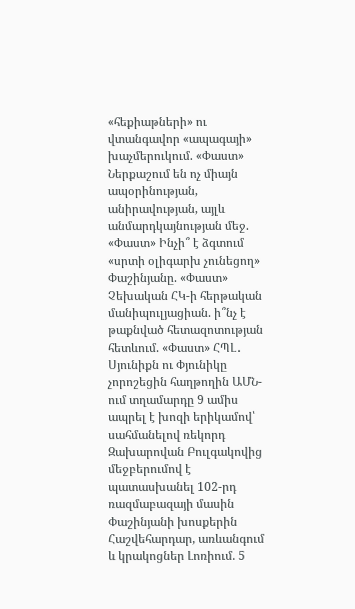«հեքիաթների» ու վտանգավոր «ապագայի» խաչմերուկում. «Փաստ» Ներքաշում են ոչ միայն ապօրինության, անիրավության, այլև անմարդկայնության մեջ. «Փաստ» Ինչի՞ է ձգտում «սրտի օլիգարխ չունեցող» Փաշինյանը. «Փաստ» Չեխական ՀԿ-ի հերթական մանիպուլյացիան. ի՞նչ է թաքնված հետազոտության հետևում. «Փաստ» ՀՊԼ․ Սյունիքն ու Փյունիկը չորոշեցին հաղթողին ԱՄՆ-ում տղամարդը 9 ամիս ապրել է խոզի երիկամով՝ սահմանելով ռեկորդ Զախարովան Բուլգակովից մեջբերումով է պատասխանել 102-րդ ռազմաբազայի մասին Փաշինյանի խոսքերին Հաշվեհարդար, առևանգում և կրակոցներ Լոռիում. 5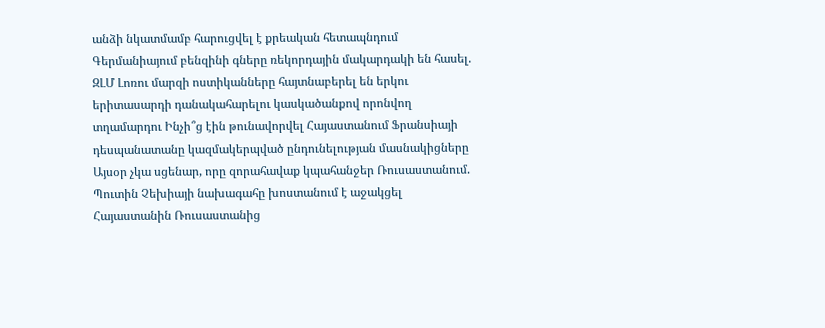անձի նկատմամբ հարուցվել է քրեական հետապնդում Գերմանիայում բենզինի գները ռեկորդային մակարդակի են հասել. ԶԼՄ Լոռու մարզի ոստիկանները հայտնաբերել են երկու երիտասարդի դանակահարելու կասկածանքով որոնվող տղամարդու Ինչի՞ց էին թունավորվել Հայաստանում Ֆրանսիայի դեսպանատանը կազմակերպված ընդունելության մասնակիցները Այսօր չկա սցենար, որը զորահավաք կպահանջեր Ռուսաստանում. Պուտին Չեխիայի նախագահը խոստանում է աջակցել Հայաստանին Ռուսաստանից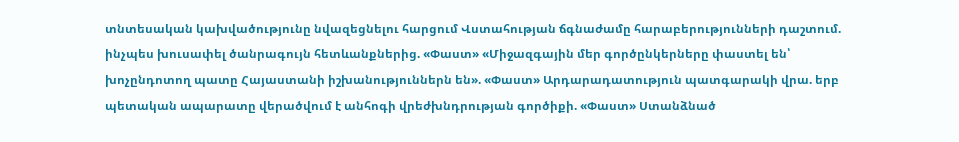տնտեսական կախվածությունը նվազեցնելու հարցում Վստահության ճգնաժամը հարաբերությունների դաշտում. ինչպես խուսափել ծանրագույն հետևանքներից. «Փաստ» «Միջազգային մեր գործընկերները փաստել են՝ խոչընդոտող պատը Հայաստանի իշխանություններն են». «Փաստ» Արդարադատություն պատգարակի վրա. երբ պետական ապարատը վերածվում է անհոգի վրեժխնդրության գործիքի. «Փաստ» Ստանձնած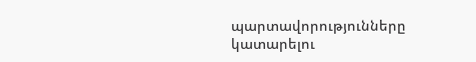պարտավորությունները կատարելու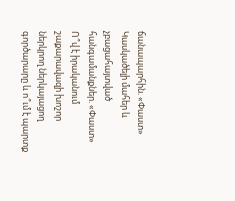ճանապարհին. «Փաստ» Կասկածելի մահեր և չբացահայտված հանգամանքներ. «Փաստ» Ո՞վ է իրականում շաքարավազի խոշոր ներկրող ներկայացող գործարարը և ո՞ւմ է պարտք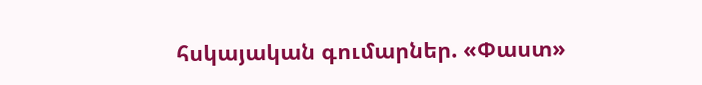հսկայական գումարներ. «Փաստ»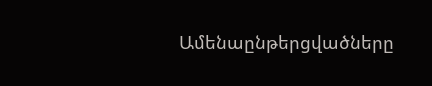Ամենաընթերցվածները